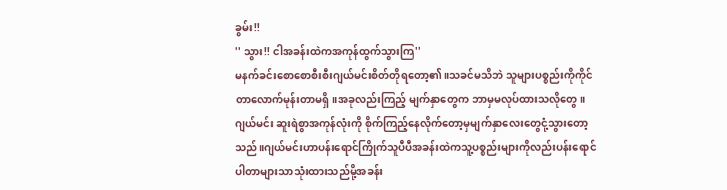ခွမ်း!!
'' သွား!! ငါအခန်းထဲကအကုန်ထွက်သွားကြ''
မနက်ခင်းစောစောစီးစီးဂျယ်မင်းစိတ်တိုရတော့၏။သခင်မသိဘဲ သူများပစ္စည်းကိုကိုင်တာလောက်မုန်းတာမရှိ။အခုလည်းကြည့် မျက်နှာတွေက ဘာမှမလုပ်ထားသလိုတွေ။ ဂျယ်မင်း ဆူးရဲစွာအကုန်လုံးကို စိုက်ကြည့်နေလိုက်တော့မှမျက်နှာလေးတွေငုံ့သွားတော့သည်။ဂျယ်မင်းဟာပန်းရောင်ကြိုက်သူပီပီအခန်းထဲကသူ့ပစ္စည်းများကိုလည်းပန်းရောင်ပါတာများသာသုံးထားသည်မို့အခန်း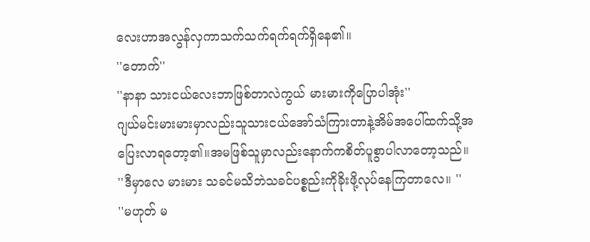လေးဟာအလွန်လှကာသက်သက်ရက်ရက်ရှိနေ၏။
''တောက်''
''နာနာ သားငယ်လေးဘာဖြစ်တာလဲကွယ် မားမားကိုပြောပါအုံး''
ဂျယ်မင်းမားမားမှာလည်းသူသားငယ်အော်သံကြားတာနဲ့အိမ်အပေါ်ထက်သို့အပြေးလာရတော့၏။အမဖြစ်သူမှာလည်းနောက်ကစိတ်ပူစွာပါလာတော့သည်။
''ဒီမှာလေ မားမား သခင်မသိဘဲသခင်ပစ္စည်းကိုခိုးဖို့လုပ်နေကြတာလေ။ ''
''မဟုတ် မ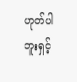ဟုတ်ပါဘူးရှင့်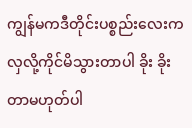ကျွန်မကဒီတိုင်းပစ္စည်းလေးကလှလို့ကိုင်မိသွားတာပါ ခိုး ခိုးတာမဟုတ်ပါ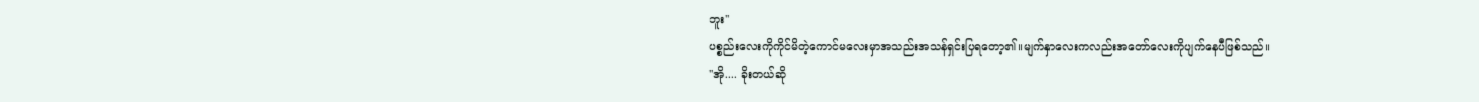ဘူး''
ပစ္စည်းလေးကိုကိုင်မိတဲ့ကောင်မလေးမှာအသည်းအသန်ရှင်းပြရတော့၏။မျက်နှာလေးကလည်းအတော်လေးကိုပျက်နေပီဖြစ်သည်။
''အို.... ခိုးတယ်ဆို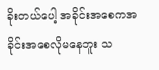ခိုးတယ်ပေါ့ အခိုင်းအစေကအခိုင်းအစေလိုမနေဘူး သ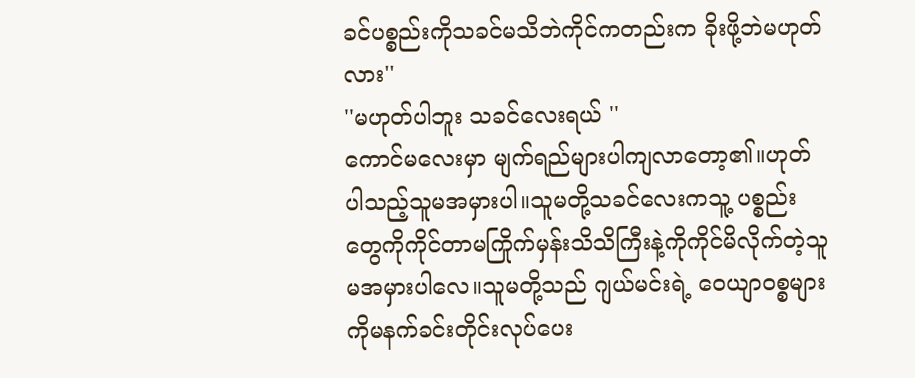ခင်ပစ္စည်းကိုသခင်မသိဘဲကိုင်ကတည်းက ခိုးဖို့ဘဲမဟုတ်လား''
''မဟုတ်ပါဘူး သခင်လေးရယ် ''
ကောင်မလေးမှာ မျက်ရည်များပါကျလာတော့၏။ဟုတ်ပါသည့်သူမအမှားပါ။သူမတို့သခင်လေးကသူ့ ပစ္စည်းတွေကိုကိုင်တာမကြိုက်မှန်းသိသိကြီးနဲ့ကိုကိုင်မိလိုက်တဲ့သူမအမှားပါလေ။သူမတို့သည် ဂျယ်မင်းရဲ့ ဝေယျာဝစ္စများကိုမနက်ခင်းတိုင်းလုပ်ပေး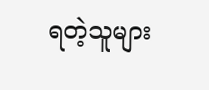ရတဲ့သူများ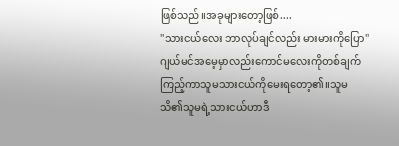ဖြစ်သည်။အခုများတော့ဖြစ်....
''သားငယ်လေး ဘာလုပ်ချင်လည်း မားမားကိုပြော''
ဂျယ်မင်အမေ့မှာလည်းကောင်မလေးကိုတစ်ချက်ကြည့်ကာသူမသားငယ်ကိုမေးရတော့၏။သူမ သိ၏သူမရဲ့သားငယ်ဟာဒီ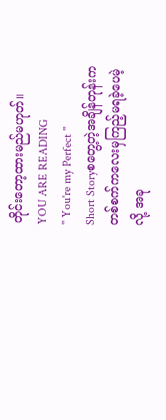တိုင်းတော့ထားမည်မဟုတ်။
YOU ARE READING
'' You're my Perfect ''
Short Storyစတွေ့တဲ့အချိန်တုန်းက တစ်စက်ကလေးမှကြည့်မရခဲ့ပေမဲ့လို့ အခု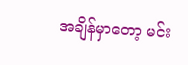အချိန်မှာတော့ မင်း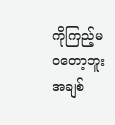ကိုကြည့်မဝတော့ဘူးအချစ်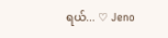ရယ်... ♡ Jeno